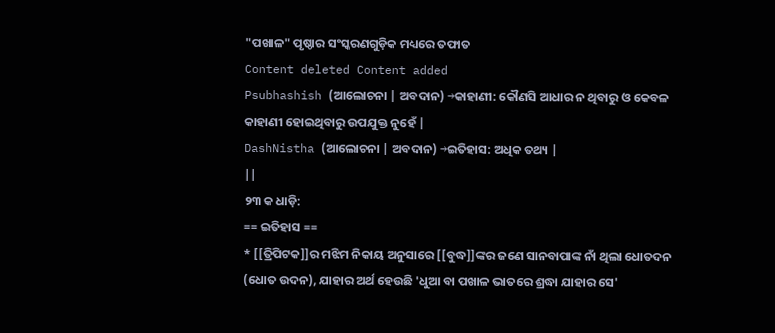"ପଖାଳ" ପୃଷ୍ଠାର ସଂସ୍କରଣଗୁଡ଼ିକ ମଧ୍ୟରେ ତଫାତ
Content deleted Content added
Psubhashish (ଆଲୋଚନା | ଅବଦାନ) →କାହାଣୀ: କୌଣସି ଆଧାର ନ ଥିବାରୁ ଓ କେବଳ କାହାଣୀ ହୋଇଥିବାରୁ ଉପଯୁକ୍ତ ନୁହେଁ |
DashNistha (ଆଲୋଚନା | ଅବଦାନ) →ଇତିହାସ: ଅଧିକ ତଥ୍ୟ |
||
୨୩ କ ଧାଡ଼ି:
== ଇତିହାସ ==
* [[ତ୍ରିପିଟକ]]ର ମଝିମ ନିକାୟ ଅନୁସାରେ [[ବୁଦ୍ଧ]]ଙ୍କର ଜଣେ ସାନବାପାଙ୍କ ନାଁ ଥିଲା ଧୋତଦନ (ଧୋତ ଉଦନ), ଯାହାର ଅର୍ଥ ହେଉଛି 'ଧୁଆ ବା ପଖାଳ ଭାତରେ ଶ୍ରଦ୍ଧା ଯାହାର ସେ'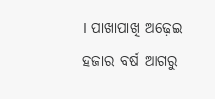। ପାଖାପାଖି ଅଢ଼େଇ ହଜାର ବର୍ଷ ଆଗରୁ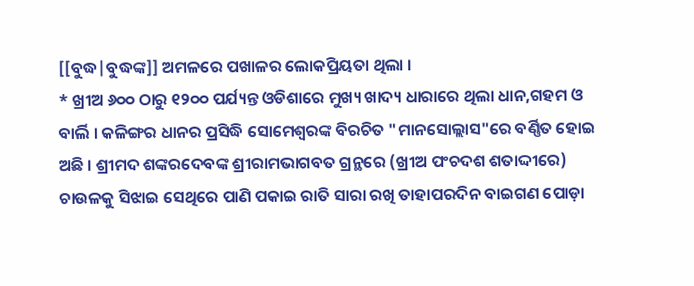[[ବୁଦ୍ଧ|ବୁଦ୍ଧଙ୍କ]] ଅମଳରେ ପଖାଳର ଲୋକପ୍ରିୟତା ଥିଲା ।
* ଖ୍ରୀଅ ୬୦୦ ଠାରୁ ୧୨୦୦ ପର୍ଯ୍ୟନ୍ତ ଓଡିଶାରେ ମୁଖ୍ୟ ଖାଦ୍ୟ ଧାରାରେ ଥିଲା ଧାନ,ଗହମ ଓ ବାର୍ଲି । କଳିଙ୍ଗର ଧାନର ପ୍ରସିଦ୍ଧି ସୋମେଶ୍ୱରଙ୍କ ବିରଚିତ "ମାନସୋଲ୍ଲାସ"ରେ ବର୍ଣ୍ଣିତ ହୋଇ ଅଛି । ଶ୍ରୀମଦ ଶଙ୍କରଦେବଙ୍କ ଶ୍ରୀରାମଭାଗବତ ଗ୍ରନ୍ଥରେ (ଖ୍ରୀଅ ପଂଚଦଶ ଶତାଦ୍ଦୀରେ) ଚାଉଳକୁ ସିଝାଇ ସେଥିରେ ପାଣି ପକାଇ ରାତି ସାରା ରଖି ତାହାପରଦିନ ବାଇଗଣ ପୋଡ଼ା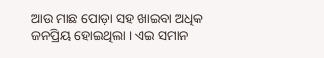ଆଉ ମାଛ ପୋଡ଼ା ସହ ଖାଇବା ଅଧିକ ଜନପ୍ରିୟ ହୋଇଥିଲା । ଏଇ ସମାନ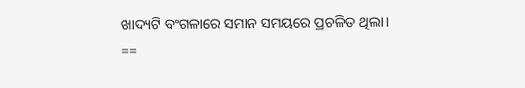ଖାଦ୍ୟଟି ବଂଗଳାରେ ସମାନ ସମୟରେ ପ୍ରଚଳିତ ଥିଲା।
==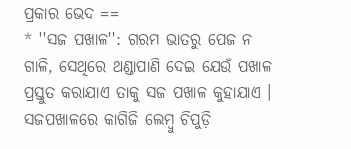ପ୍ରକାର ଭେଦ ==
* ''ସଜ ପଖାଳ'': ଗରମ ଭାତରୁ ପେଜ ନ ଗାଳି, ସେଥିରେ ଥଣ୍ଡାପାଣି ଦେଇ ଯେଉଁ ପଖାଳ ପ୍ରସ୍ତୁତ କରାଯାଏ ତାକୁ ସଜ ପଖାଳ କୁହାଯାଏ । ସଜପଖାଳରେ କାଗିଜି ଲେମ୍ବୁ ଚିପୁଡ଼ି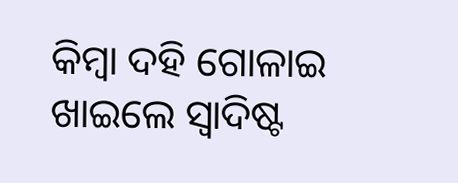କିମ୍ବା ଦହି ଗୋଳାଇ ଖାଇଲେ ସ୍ୱାଦିଷ୍ଟ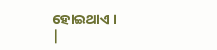ହୋଇଥାଏ ।
|